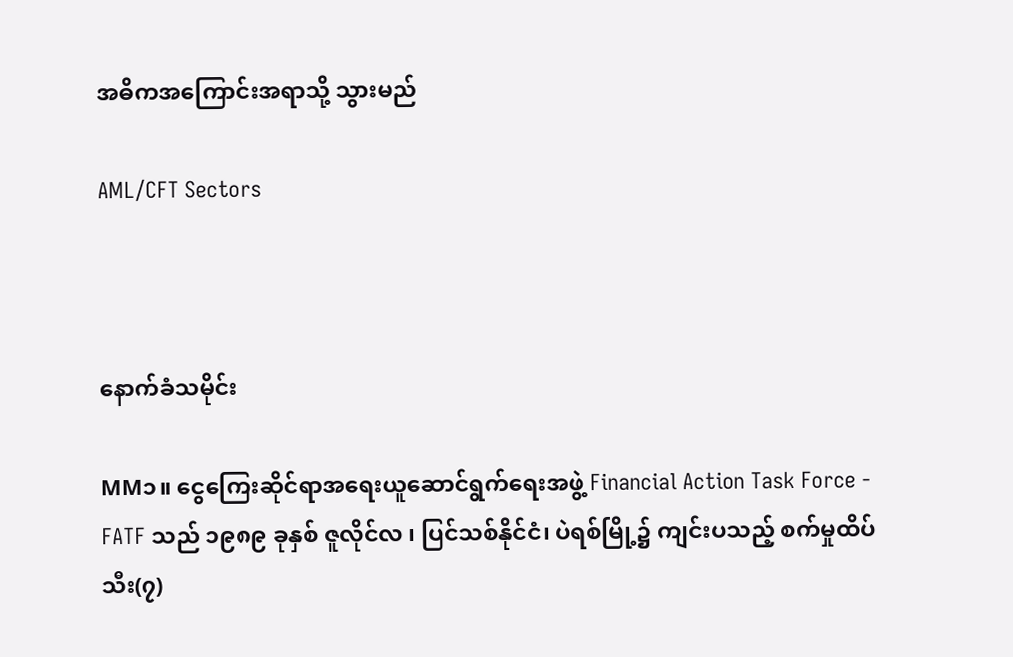အဓိကအကြောင်းအရာသို့ သွားမည်

AML/CFT Sectors



နောက်ခံသမိုင်း

MM၁။ ငွေကြေးဆိုင်ရာအရေးယူဆောင်ရွက်ရေးအဖွဲ့ Financial Action Task Force - FATF သည် ၁၉၈၉ ခုနှစ် ဇူလိုင်လ ၊ ပြင်သစ်နိုင်ငံ၊ ပဲရစ်မြို့၌ ကျင်းပသည့် စက်မှုထိပ်သီး(၇)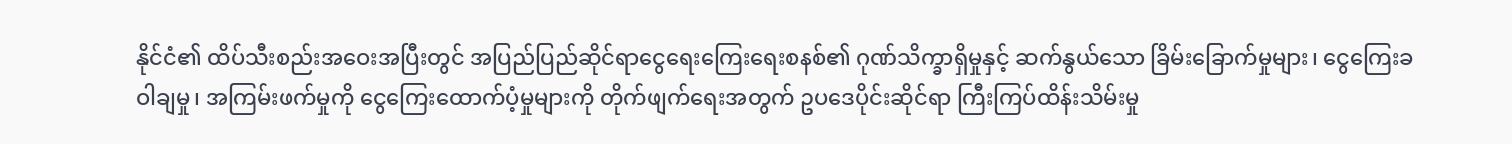နိုင်ငံ၏ ထိပ်သီးစည်းအဝေးအပြီးတွင် အပြည်ပြည်ဆိုင်ရာငွေရေးကြေးရေးစနစ်၏ ဂုဏ်သိက္ခာရှိမှုနှင့် ဆက်နွယ်သော ခြိမ်းခြောက်မှုများ၊ ငွေကြေးခဝါချမှု၊ အကြမ်းဖက်မှုကို ငွေကြေးထောက်ပံ့မှုများကို တိုက်ဖျက်ရေးအတွက် ဥပဒေပိုင်းဆိုင်ရာ ကြီးကြပ်ထိန်းသိမ်းမှု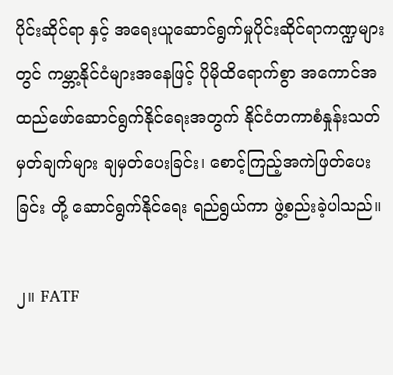ပိုင်းဆိုင်ရာ နှင့် အရေးယူဆောင်ရွက်မှုပိုင်းဆိုင်ရာကဏ္ဍများတွင် ကမ္ဘာ့နိုင်ငံများအနေဖြင့် ပိုမိုထိရောက်စွာ အကောင်အထည်ဖော်ဆောင်ရွက်နိုင်ရေးအတွက် နိုင်ငံတကာစံနှုန်းသတ်မှတ်ချက်များ ချမှတ်ပေးခြင်း၊ စောင့်ကြည့်အကဲဖြတ်ပေးခြင်း တို့ ဆောင်ရွက်နိုင်ရေး ရည်ရွယ်ကာ ဖွဲ့စည်းခဲ့ပါသည်။

၂။ FATF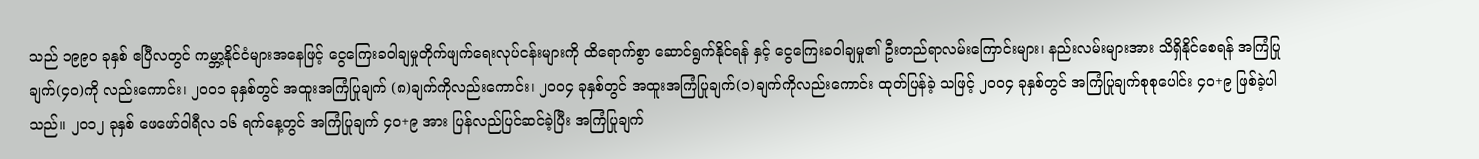သည် ၁၉၉၀ ခုနှစ် ဧပြီလတွင် ကမ္ဘာ့နိုင်ငံများအနေဖြင့် ငွေကြေးခဝါချမှုတိုက်ဖျက်ရေးလုပ်ငန်းများကို ထိရောက်စွာ‌ ဆောင်ရွက်နိုင်ရန် နှင့် ငွေကြေးခဝါချမှု၏ ဦးတည်ရာလမ်းကြောင်းများ၊ နည်းလမ်းများအား သိရှိနိုင်စေရန် အကြံပြုချက်(၄၀)ကို လည်းကောင်း၊ ၂၀၀၁ ခုနှစ်တွင် အထူးအကြံပြုချက် (၈)ချက်ကိုလည်းကောင်း၊ ၂၀၀၄ ခုနှစ်တွင် အထူးအကြံပြုချက်(၁)ချက်ကိုလည်းကောင်း ထုတ်ပြန်ခဲ့ သဖြင့် ၂၀၀၄ ခုနှစ်တွင် အကြံပြုချက်စုစုပေါင်း ၄၀+၉ ဖြစ်ခဲ့ပါသည်။ ၂၀၁၂ ခုနှစ် ဖေဖော်ဝါရီလ ၁၆ ရက်နေ့တွင် အကြံပြုချက် ၄၀+၉ အား ပြန်လည်ပြင်ဆင်ခဲ့ပြီး အကြံပြုချက်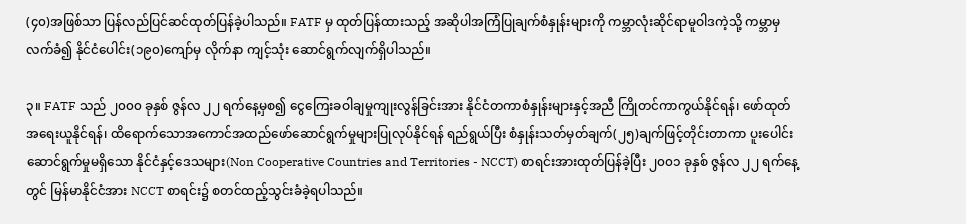(၄၀)အဖြစ်သာ ပြန်လည်ပြင်ဆင်ထုတ်ပြန်ခဲ့ပါသည်။ FATF မှ ထုတ်ပြန်ထားသည့် အဆိုပါအကြံပြုချက်စံနှုန်းများကို ကမ္ဘာလုံးဆိုင်ရာမူဝါဒကဲ့သို့ ကမ္ဘာမှလက်ခံ၍ နိုင်ငံပေါင်း(၁၉၀)ကျော်မှ လိုက်နာ ကျင့်သုံး ဆောင်ရွက်လျက်ရှိပါသည်။

၃။ FATF သည် ၂၀၀၀ ခုနှစ် ဇွန်လ ၂၂ ရက်နေ့မှစ၍ ငွေကြေးခဝါချမှုကျုးလွန်ခြင်းအား နိုင်ငံတကာစံနှုန်းများနှင့်အညီ ကြိုတင်ကာကွယ်နိုင်ရန်၊ ဖော်ထုတ်အရေးယူနိုင်ရန်၊ ထိရောက်သောအကောင်အထည်ဖော်ဆောင်ရွက်မှုများပြုလုပ်နိုင်ရန် ရည်ရွယ်ပြီး စံနှုန်းသတ်မှတ်ချက်(၂၅)ချက်ဖြင့်တိုင်းတာကာ ပူးပေါင်းဆောင်ရွက်မှုမရှိသော နိုင်ငံနှင့်ဒေသများ(Non Cooperative Countries and Territories - NCCT) စာရင်းအားထုတ်ပြန်ခဲ့ပြီး ၂၀၀၁ ခုနှစ် ဇွန်လ ၂၂ ရက်နေ့တွင် မြန်မာနိုင်ငံအား NCCT စာရင်း၌ စတင်ထည့်သွင်းခံခဲ့ရပါသည်။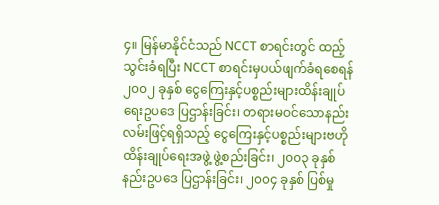၄။ မြန်မာနိုင်ငံသည် NCCT စာရင်းတွင် ထည့်သွင်းခံရပြီး NCCT စာရင်းမှပယ်ဖျက်ခံရစေရန် ၂၀၀၂ ခုနှစ် ငွေကြေးနှင့်ပစ္စည်းများထိန်းချုပ်ရေးဥပဒေ ပြဌာန်းခြင်း၊ တရားမဝင်သောနည်းလမ်းဖြင့်ရရှိသည့် ငွေကြေးနှင့်ပစ္စည်းများဗဟိုထိန်းချုပ်ရေးအဖွဲ့ ဖွဲ့စည်းခြင်း၊ ၂၀၀၃ ခုနှစ် နည်းဥပဒေ ပြဌာန်းခြင်း၊ ၂၀၀၄ ခုနှစ် ပြစ်မှု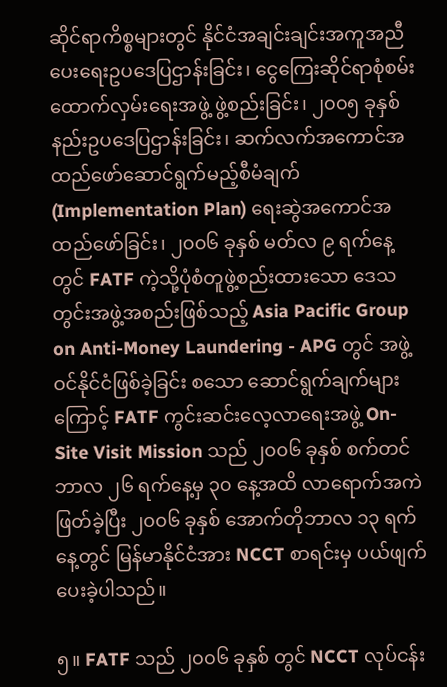ဆိုင်ရာကိစ္စများတွင် နိုင်ငံအချင်းချင်းအကူအညီပေးရေးဥပဒေပြဌာန်းခြင်း၊ ငွေကြေးဆိုင်ရာစုံစမ်းထောက်လှမ်းရေးအဖွဲ့ ဖွဲ့စည်းခြင်း၊ ၂၀၀၅ ခုနှစ် နည်းဥပဒေပြဌာန်းခြင်း၊ ဆက်လက်အကောင်အထည်ဖော်ဆောင်ရွက်မည့်စီမံချက်(Implementation Plan) ရေးဆွဲအကောင်အထည်ဖော်ခြင်း၊ ၂၀၀၆ ခုနှစ် မတ်လ ၉ ရက်နေ့တွင် FATF ကဲ့သို့ပုံစံတူဖွဲ့စည်းထားသော ဒေသတွင်းအဖွဲ့အစည်းဖြစ်သည့် Asia Pacific Group on Anti-Money Laundering - APG တွင် အဖွဲ့ဝင်နိုင်ငံဖြစ်ခဲ့ခြင်း စသော ဆောင်ရွက်ချက်များကြောင့် FATF ကွင်းဆင်းလေ့လာရေးအဖွဲ့ On-Site Visit Mission သည် ၂၀၀၆ ခုနှစ် စက်တင်ဘာလ ၂၆ ရက်နေ့မှ ၃၀ နေ့အထိ လာရောက်အကဲဖြတ်ခဲ့ပြီး ၂၀၀၆ ခုနှစ် အောက်တိုဘာလ ၁၃ ရက်နေ့တွင် မြန်မာနိုင်ငံအား NCCT စာရင်းမှ ပယ်ဖျက်ပေးခဲ့ပါသည်။

၅။ FATF သည် ၂၀၀၆ ခုနှစ် တွင် NCCT လုပ်ငန်း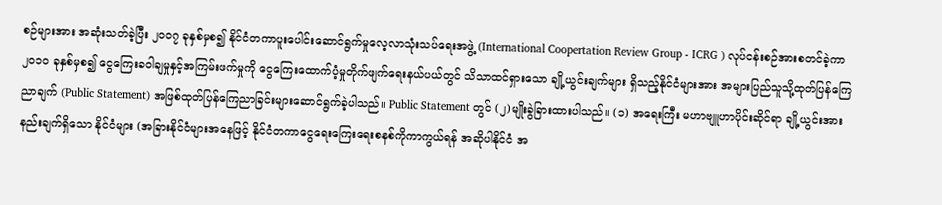စဉ်များအား အဆုံးသတ်ခဲ့ပြီး ၂၀၀၇ ခုနှစ်မှစ၍ နိုင်ငံတကာပူးပေါင်းဆောင်ရွက်မှုလေ့လာသုံးသပ်ရေးအဖွဲ့ (International Coopertation Review Group - ICRG ) လုပ်ငန်းစဉ်အားစတင်ခဲ့ကာ ၂၀၁၀ ခုနှစ်မှစ၍ ငွေကြေးခဝါချမှုနှင့်အကြမ်းဖက်မှုကို ငွေကြေးထောက်ပံ့မှုတိုက်ဖျက်ရေးနယ်ပယ်တွင် သိသာထင်ရှားသော ချို့ယွင်းချက်များ ရှိသည့်နိုင်ငံများအား အများပြည်သူသို့ထုတ်ပြန်ကြေညာချက် (Public Statement) အဖြစ်ထုတ်ပြန်ကြေညာခြင်းများဆောင်ရွက်ခဲ့ပါသည်။ Public Statement တွင် (၂)မျိုးခွဲခြားထားပါသည်။ (၁) အရေးကြီး မဟာဗျူဟာပိုင်းဆိုင်ရာ ချို့ယွင်းအားနည်းချက်ရှိသော နိုင်ငံများ (အခြားနိုင်ငံများအနေဖြင့် နိုင်ငံတကာငွေရေးကြေးရေးစနစ်ကိုကာကွယ်ရန် အဆိုပါနိုင်ငံ အ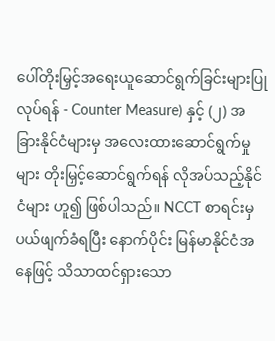ပေါ်တိုးမြှင့်အရေးယူဆောင်ရွက်ခြင်းများပြုလုပ်ရန် - Counter Measure) နှင့် (၂) အခြားနိုင်ငံများမှ အလေးထားဆောင်ရွက်မှုများ တိုးမြှင့်ဆောင်ရွက်ရန် လိုအပ်သည့်နိုင်ငံများ ဟူ၍ ဖြစ်ပါသည်။ NCCT စာရင်းမှ ပယ်ဖျက်ခံရပြီး နောက်ပိုင်း မြန်မာနိုင်ငံအနေဖြင့် သိသာထင်ရှားသော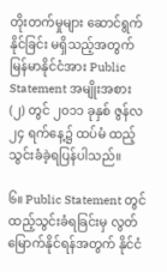တိုးတက်မှုများ ဆောင်ရွက်နိုင်ခြင်း မရှိသည့်အတွက် မြန်မာနိုင်ငံအား Public Statement အမျိုးအစား(၂) တွင် ၂၀၁၁ ခုနှစ် ဇွန်လ ၂၄ ရက်နေ့၌ ထပ်မံ ထည့်သွင်းခံခဲ့ရပြန်ပါသည်။

၆။ Public Statement တွင်ထည့်သွင်းခံရခြင်းမှ လွတ်မြောက်နိုင်ရန်အတွက် နိုင်ငံ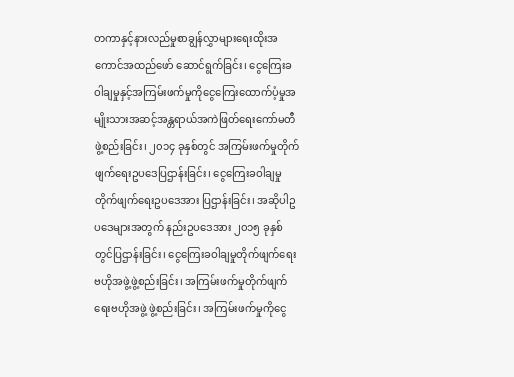တကာနှင့်နားလည်မှုစာချွန်လွှာများရေးထိုးအကောင်အထည်ဖော် ဆောင်ရွက်ခြင်း၊ ငွေကြေးခဝါချမှုနှင့်အကြမ်းဖက်မှုကိုငွေကြေးထောက်ပံ့မှုအမျိုးသားအဆင့်အန္တရာယ်အကဲဖြတ်ရေးကော်မတီဖွဲ့စည်းခြင်း၊ ၂၀၁၄ ခုနှစ်တွင် အကြမ်းဖက်မှုတိုက်ဖျက်ရေးဥပဒေပြဌာန်းခြင်း၊ ငွေကြေးခဝါချမှုတိုက်ဖျက်ရေးဥပဒေအား ပြဌာန်းခြင်း၊ အဆိုပါဥပဒေများအတွက် နည်းဥပဒေအား ၂၀၁၅ ခုနှစ်တွင်ပြဌာန်းခြင်း၊ ငွေကြေးခဝါချမှုတိုက်ဖျက်ရေးဗဟိုအဖွဲ့ဖွဲ့စည်းခြင်း၊ အကြမ်းဖက်မှုတိုက်ဖျက်ရေးဗဟိုအဖွဲ့ ဖွဲ့စည်းခြင်း၊ အကြမ်းဖက်မှုကိုငွေ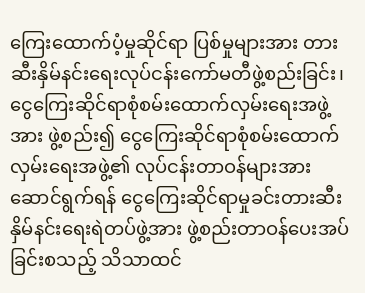ကြေးထောက်ပံ့မှုဆိုင်ရာ ပြစ်မှုများအား တားဆီးနှိမ်နင်းရေးလုပ်ငန်းကော်မတီဖွဲ့စည်းခြင်း၊ ငွေကြေးဆိုင်ရာစုံစမ်းထောက်လှမ်းရေးအဖွဲ့အား ဖွဲ့စည်း၍ ငွေကြေးဆိုင်ရာစုံစမ်းထောက်လှမ်းရေးအဖွဲ့၏ လုပ်ငန်းတာဝန်များအား ဆောင်ရွက်ရန် ငွေကြေးဆိုင်ရာမှုခင်းတားဆီးနှိမ်နင်းရေးရဲတပ်ဖွဲ့အား ဖွဲ့စည်းတာဝန်ပေးအပ်ခြင်းစသည့် သိသာထင်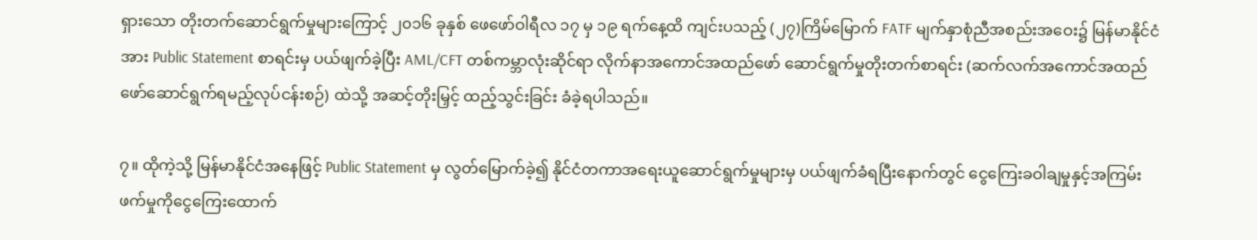ရှားသော တိုးတက်ဆောင်ရွက်မှုများကြောင့် ၂၀၁၆ ခုနှစ် ဖေဖော်ဝါရီလ ၁၇ မှ ၁၉ ရက်နေ့ထိ ကျင်းပသည့် (၂၇)ကြိမ်မြောက် FATF မျက်နှာစုံညီအစည်းအဝေး၌ မြန်မာနိုင်ငံအား Public Statement စာရင်းမှ ပယ်ဖျက်ခဲ့ပြီး AML/CFT တစ်ကမ္ဘာလုံးဆိုင်ရာ လိုက်နာအကောင်အထည်ဖော် ဆောင်ရွက်မှုတိုးတက်စာရင်း (ဆက်လက်အကောင်အထည်ဖော်ဆောင်ရွက်ရမည့်လုပ်ငန်းစဉ်) ထဲသို့ အဆင့်တိုးမြှင့် ထည့်သွင်းခြင်း ခံခဲ့ရပါသည်။

၇။ ထိုကဲ့သို့ မြန်မာနိုင်ငံအနေဖြင့် Public Statement မှ လွတ်မြောက်ခဲ့၍ နိုင်ငံတကာအရေးယူဆောင်ရွက်မှုများမှ ပယ်ဖျက်ခံရပြီးနောက်တွင် ငွေကြေးခဝါချမှုနှင့်အကြမ်းဖက်မှုကိုငွေကြေးထောက်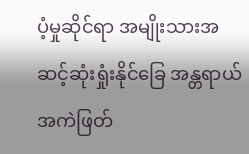ပံ့မှုဆိုင်ရာ အမျိုးသားအဆင့်ဆုံးရှုံးနိုင်ခြေ အန္တရာယ်အကဲဖြတ်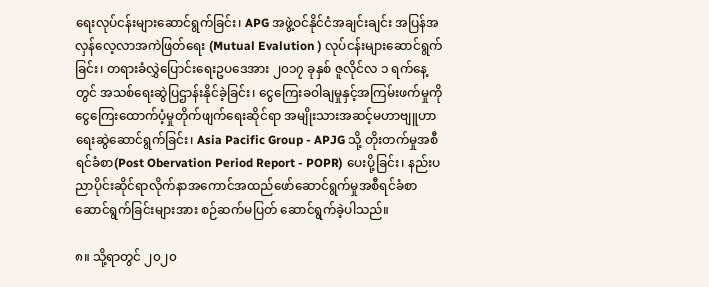ရေးလုပ်ငန်းများဆောင်ရွက်ခြင်း၊ APG အဖွဲ့ဝင်နိုင်ငံအချင်းချင်း အပြန်အလှန်လေ့လာအကဲဖြတ်ရေး (Mutual Evalution ) လုပ်ငန်းများဆောင်ရွက်ခြင်း၊ တရားခံလွှဲပြောင်းရေးဥပဒေအား ၂၀၁၇ ခုနှစ် ဇူလိုင်လ ၁ ရက်နေ့တွင် အသစ်ရေးဆွဲပြဌာန်းနိုင်ခဲ့ခြင်း၊ ငွေကြေးခဝါချမှုနှင့်အကြမ်းဖက်မှုကို ငွေကြေးထောက်ပံ့မှုတိုက်ဖျက်ရေးဆိုင်ရာ အမျိုးသားအဆင့်မဟာဗျူဟာ ရေးဆွဲဆောင်ရွက်ခြင်း၊ Asia Pacific Group - APJG သို့ တိုးတက်မှုအစီရင်ခံစာ(Post Obervation Period Report - POPR) ပေးပို့ခြင်း၊ နည်းပညာပိုင်းဆိုင်ရာလိုက်နာအကောင်အထည်ဖော်ဆောင်ရွက်မှုအစီရင်ခံစာ ဆောင်ရွက်ခြင်းများအား စဉ်ဆက်မပြတ် ဆောင်ရွက်ခဲ့ပါသည်။

၈။ သို့ရာတွင် ၂၀၂၀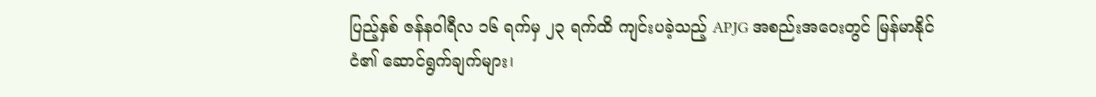ပြည့်နှစ် ဇန်နဝါရီလ ၁၆ ရက်မှ ၂၃ ရက်ထိ ကျင်းပခဲ့သည့် APJG အစည်းအဝေးတွင် မြန်မာနိုင်ငံ၏ ဆောင်ရွက်ချက်များ၊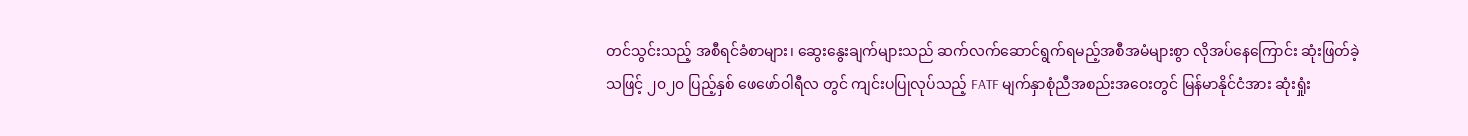တင်သွင်းသည့် အစီရင်ခံစာများ၊ ဆွေးနွေးချက်များသည် ဆက်လက်ဆောင်ရွက်ရမည့်အစီအမံများစွာ လိုအပ်နေကြောင်း ဆုံးဖြတ်ခဲ့သဖြင့် ၂၀၂၀ ပြည့်နှစ် ဖေဖော်ဝါရီလ တွင် ကျင်းပပြုလုပ်သည့် FATF မျက်နှာစုံညီအစည်းအဝေးတွင် မြန်မာနိုင်ငံအား ဆုံးရှုံး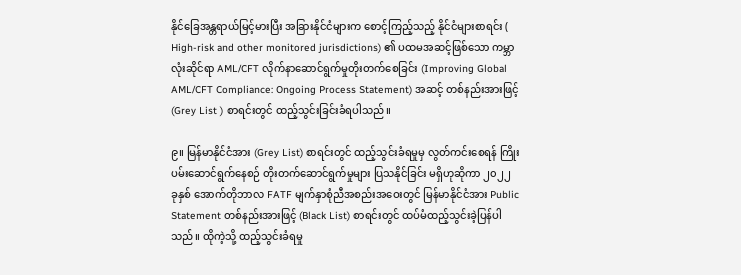နိုင်ခြေအန္တရာယ်မြင့်မားပြီး အခြားနိုင်ငံများက စောင့်ကြည့်သည့် နိုင်ငံများစာရင်း ( High-risk and other monitored jurisdictions) ၏ ပထမအဆင့်ဖြစ်သော ကမ္ဘာလုံးဆိုင်ရာ AML/CFT လိုက်နာဆောင်ရွက်မှုတိုးတက်စေခြင်း (Improving Global AML/CFT Compliance: Ongoing Process Statement) အဆင့် တစ်နည်းအားဖြင့် (Grey List ) စာရင်းတွင် ထည့်သွင်းခြင်းခံရပါသည်။

၉။ မြန်မာနိုင်ငံအား (Grey List) စာရင်းတွင် ထည့်သွင်းခံရမှုမှ လွတ်ကင်းစေရန် ကြိုးပမ်းဆောင်ရွက်နေစဉ် တိုးတက်ဆောင်ရွက်မှုများ ပြသနိုင်ခြင်း မရှိဟုဆိုကာ ၂၀၂၂ ခုနှစ် အောက်တိုဘာလ FATF မျက်နှာစုံညီအစည်းအဝေးတွင် မြန်မာနိုင်ငံအား Public Statement တစ်နည်းအားဖြင့် (Black List) စာရင်းတွင် ထပ်မံထည့်သွင်းခဲ့ပြန်ပါသည်။ ထိုကဲ့သို့ ထည့်သွင်းခံရမှု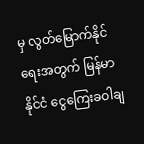မှ လွတ်မြောက်နိုင်ရေးအတွက် မြန်မာနိုင်ငံ ငွေကြေးခဝါချ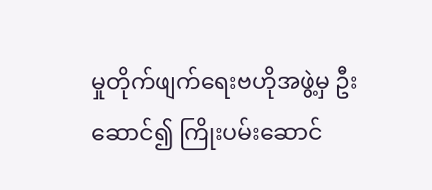မှုတိုက်ဖျက်ရေးဗဟိုအဖွဲ့မှ ဦးဆောင်၍ ကြိုးပမ်းဆောင်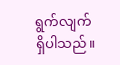ရွက်လျက်ရှိပါသည်။